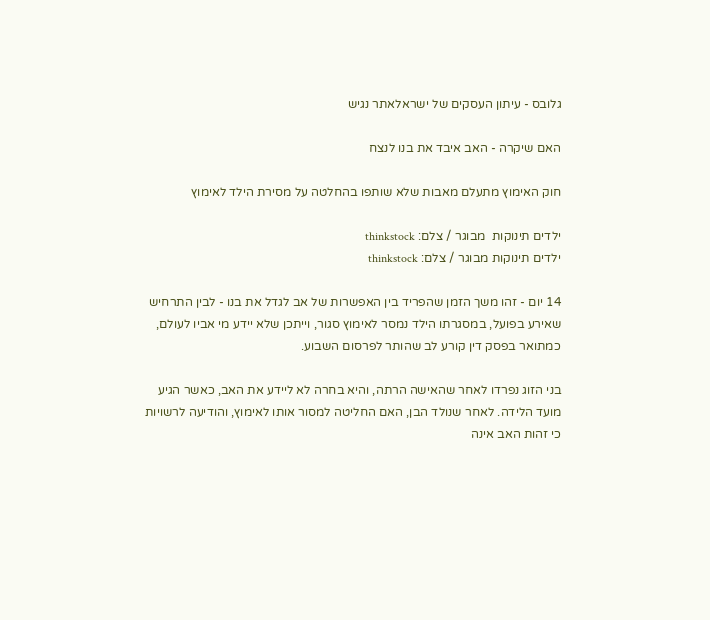גלובס - עיתון העסקים של ישראלאתר נגיש

האם שיקרה - האב איבד את בנו לנצח

חוק האימוץ מתעלם מאבות שלא שותפו בהחלטה על מסירת הילד לאימוץ

ילדים תינוקות  מבוגר / צלם: thinkstock
ילדים תינוקות מבוגר / צלם: thinkstock

14 יום - זהו משך הזמן שהפריד בין האפשרות של אב לגדל את בנו - לבין התרחיש שאירע בפועל, במסגרתו הילד נמסר לאימוץ סגור, וייתכן שלא יידע מי אביו לעולם, כמתואר בפסק דין קורע לב שהותר לפרסום השבוע.

בני הזוג נפרדו לאחר שהאישה הרתה, והיא בחרה לא ליידע את האב, כאשר הגיע מועד הלידה. לאחר שנולד הבן, האם החליטה למסור אותו לאימוץ, והודיעה לרשויות כי זהות האב אינה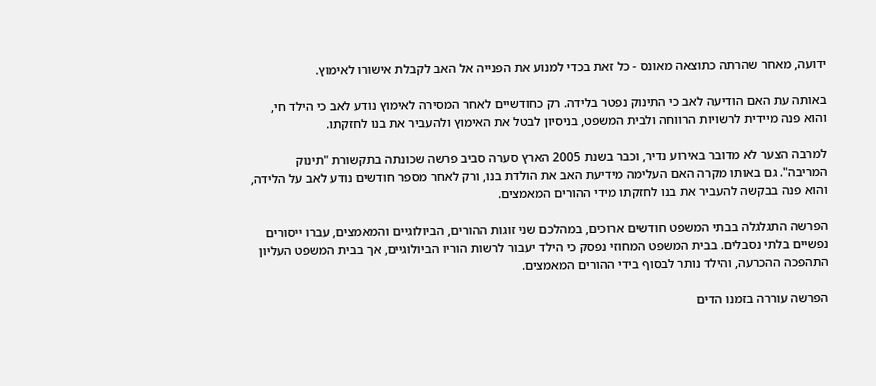ידועה, מאחר שהרתה כתוצאה מאונס - כל זאת בכדי למנוע את הפנייה אל האב לקבלת אישורו לאימוץ.

באותה עת האם הודיעה לאב כי התינוק נפטר בלידה. רק כחודשיים לאחר המסירה לאימוץ נודע לאב כי הילד חי, והוא פנה מיידית לרשויות הרווחה ולבית המשפט, בניסיון לבטל את האימוץ ולהעביר את בנו לחזקתו.

למרבה הצער לא מדובר באירוע נדיר, וכבר בשנת 2005 הארץ סערה סביב פרשה שכונתה בתקשורת "תינוק המריבה". גם באותו מקרה האם העלימה מידיעת האב את הולדת בנו, ורק לאחר מספר חודשים נודע לאב על הלידה, והוא פנה בבקשה להעביר את בנו לחזקתו מידי ההורים המאמצים.

הפרשה התגלגלה בבתי המשפט חודשים ארוכים, במהלכם שני זוגות ההורים, הביולוגיים והמאמצים, עברו ייסורים נפשיים בלתי נסבלים. בבית המשפט המחוזי נפסק כי הילד יעבור לרשות הוריו הביולוגיים, אך בבית המשפט העליון התהפכה ההכרעה, והילד נותר לבסוף בידי ההורים המאמצים.

הפרשה עוררה בזמנו הדים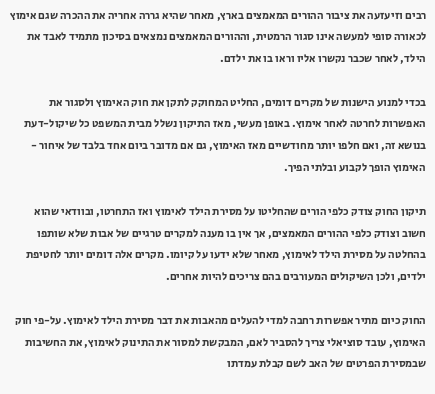רבים וזיעזעה את ציבור ההורים המאמצים בארץ, מאחר שהיא גררה אחריה את ההכרה שגם אימוץ לכאורה סופי למעשה אינו סגור הרמטית, וההורים המאמצים נמצאים בסיכון מתמיד לאבד את הילד, לאחר שכבר נקשרו אליו וראו בו את ילדם.

בכדי למנוע הישנות של מקרים דומים, החליט המחוקק לתקן את חוק האימוץ ולסגור את האפשרות לחרטה לאחר אימוץ. באופן מעשי, מאז התיקון נשלל מבית המשפט כל שיקול-דעת בנושא זה, ואם חלפו יותר מחודשיים מאז האימוץ, גם אם מדובר ביום אחד בלבד של איחור - האימוץ הופך לקבוע ובלתי הפיך.

תיקון החוק צודק כלפי הורים שהחליטו על מסירת הילד לאימוץ ואז התחרטו, ובוודאי שהוא חשוב וצודק כלפי ההורים המאמצים, אך אין בו מענה למקרים טרגיים של אבות שלא שותפו בהחלטה על מסירת הילד לאימוץ, מאחר שלא ידעו על קיומו. מקרים אלה דומים יותר לחטיפת ילדים, ולכן השיקולים המעורבים בהם צריכים להיות אחרים.

החוק כיום מתיר אפשרות רחבה למדי להעלים מהאבות את דבר מסירת הילד לאימוץ. על-פי חוק האימוץ, עובד סוציאלי צריך להסביר לאם, המבקשת למסור את התינוק לאימוץ, את החשיבות שבמסירת הפרטים של האב לשם קבלת עמדתו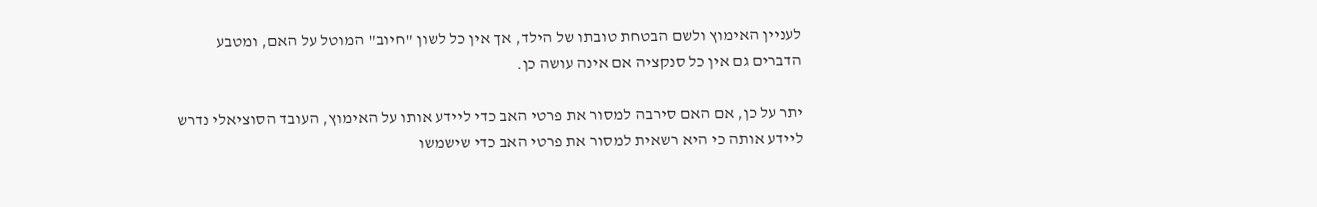לעניין האימוץ ולשם הבטחת טובתו של הילד, אך אין כל לשון "חיוב" המוטל על האם, ומטבע הדברים גם אין כל סנקציה אם אינה עושה כן.

יתר על כן, אם האם סירבה למסור את פרטי האב כדי ליידע אותו על האימוץ, העובד הסוציאלי נדרש ליידע אותה כי היא רשאית למסור את פרטי האב כדי שישמשו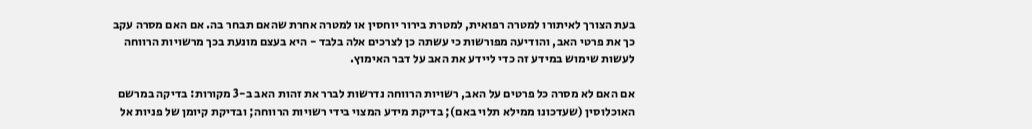בעת הצורך לאיתורו למטרה רפואית, למטרת בירור יוחסין או למטרה אחרת שהאם תבחר בה. אם האם מסרה עקב כך את פרטי האב, והודיעה מפורשות כי עשתה כן לצרכים אלה בלבד - היא בעצם מונעת בכך מרשויות הרווחה לעשות שימוש במידע זה כדי ליידע את האב על דבר האימוץ.

אם האם לא מסרה כל פרטים על האב, רשויות הרווחה נדרשות לברר את זהות האב ב-3 מקורות: בדיקה במרשם האוכלוסין (שעדכונו ממילא תלוי באם); בדיקת מידע המצוי בידי רשויות הרווחה; ובדיקת קיומן של פניות אל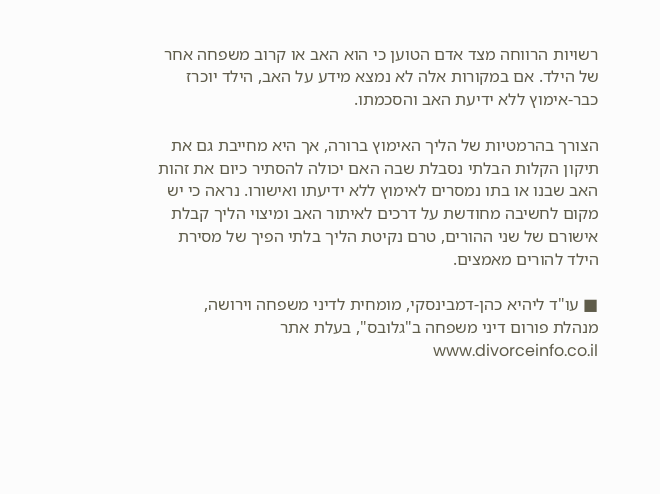רשויות הרווחה מצד אדם הטוען כי הוא האב או קרוב משפחה אחר של הילד. אם במקורות אלה לא נמצא מידע על האב, הילד יוכרז כבר-אימוץ ללא ידיעת האב והסכמתו.

הצורך בהרמטיות של הליך האימוץ ברורה, אך היא מחייבת גם את תיקון הקלות הבלתי נסבלת שבה האם יכולה להסתיר כיום את זהות האב שבנו או בתו נמסרים לאימוץ ללא ידיעתו ואישורו. נראה כי יש מקום לחשיבה מחודשת על דרכים לאיתור האב ומיצוי הליך קבלת אישורם של שני ההורים, טרם נקיטת הליך בלתי הפיך של מסירת הילד להורים מאמצים.

■ עו"ד ליהיא כהן-דמבינסקי, מומחית לדיני משפחה וירושה, מנהלת פורום דיני משפחה ב"גלובס", בעלת אתר www.divorceinfo.co.il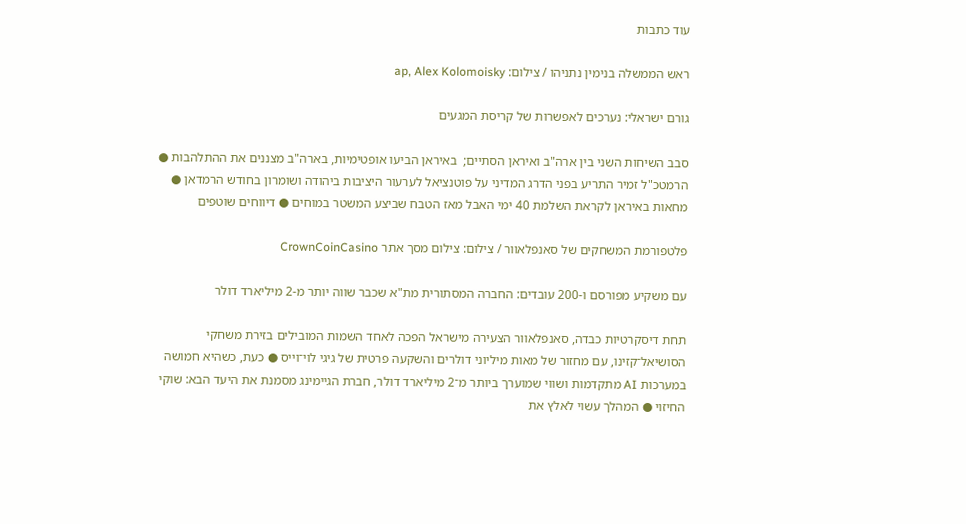עוד כתבות

ראש הממשלה בנימין נתניהו / צילום: ap, Alex Kolomoisky

גורם ישראלי: נערכים לאפשרות של קריסת המגעים

סבב השיחות השני בין ארה"ב ואיראן הסתיים;  באיראן הביעו אופטימיות, בארה"ב מצננים את ההתלהבות ● הרמטכ"ל זמיר התריע בפני הדרג המדיני על פוטנציאל לערעור היציבות ביהודה ושומרון בחודש הרמדאן ● מחאות באיראן לקראת השלמת 40 ימי האבל מאז הטבח שביצע המשטר במוחים ● דיווחים שוטפים

פלטפורמת המשחקים של סאנפלאוור / צילום: צילום מסך אתר CrownCoinCasino

עם משקיע מפורסם ו-200 עובדים: החברה המסתורית מת"א שכבר שווה יותר מ-2 מיליארד דולר

תחת דיסקרטיות כבדה, סאנפלאוור הצעירה מישראל הפכה לאחד השמות המובילים בזירת משחקי הסושיאל־קזינו, עם מחזור של מאות מיליוני דולרים והשקעה פרטית של גיגי לוי־וייס ● כעת, כשהיא חמושה במערכות AI מתקדמות ושווי שמוערך ביותר מ־2 מיליארד דולר, חברת הגיימינג מסמנת את היעד הבא: שוקי החיזוי ● המהלך עשוי לאלץ את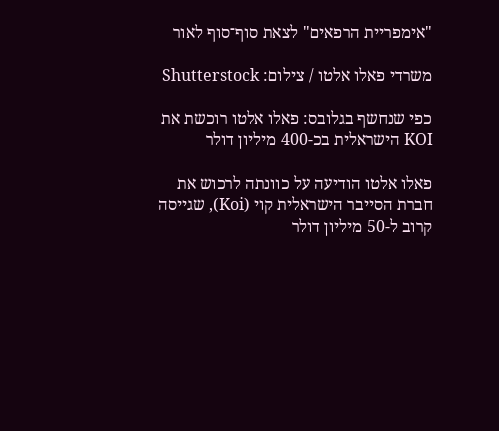"אימפריית הרפאים" לצאת סוף־סוף לאור

משרדי פאלו אלטו / צילום: Shutterstock

כפי שנחשף בגלובס: פאלו אלטו רוכשת את KOI הישראלית בכ-400 מיליון דולר

פאלו אלטו הודיעה על כוונתה לרכוש את חברת הסייבר הישראלית קוי (Koi), שגייסה קרוב ל-50 מיליון דולר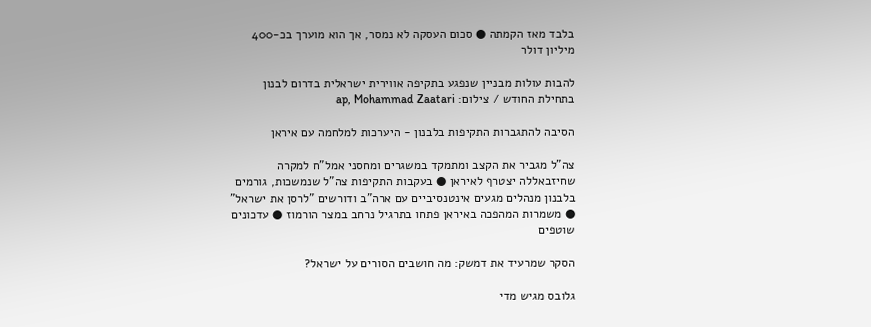בלבד מאז הקמתה ● סכום העסקה לא נמסר, אך הוא מוערך בכ-400 מיליון דולר

להבות עולות מבניין שנפגע בתקיפה אווירית ישראלית בדרום לבנון בתחילת החודש / צילום: ap, Mohammad Zaatari

הסיבה להתגברות התקיפות בלבנון - היערכות למלחמה עם איראן

צה"ל מגביר את הקצב ומתמקד במשגרים ומחסני אמל"ח למקרה שחיזבאללה יצטרף לאיראן ● בעקבות התקיפות צה"ל שנמשכות, גורמים בלבנון מנהלים מגעים אינטנסיביים עם ארה"ב ודורשים "לרסן את ישראל" ● משמרות המהפכה באיראן פתחו בתרגיל נרחב במצר הורמוז ● עדכונים שוטפים

הסקר שמרעיד את דמשק: מה חושבים הסורים על ישראל?

גלובס מגיש מדי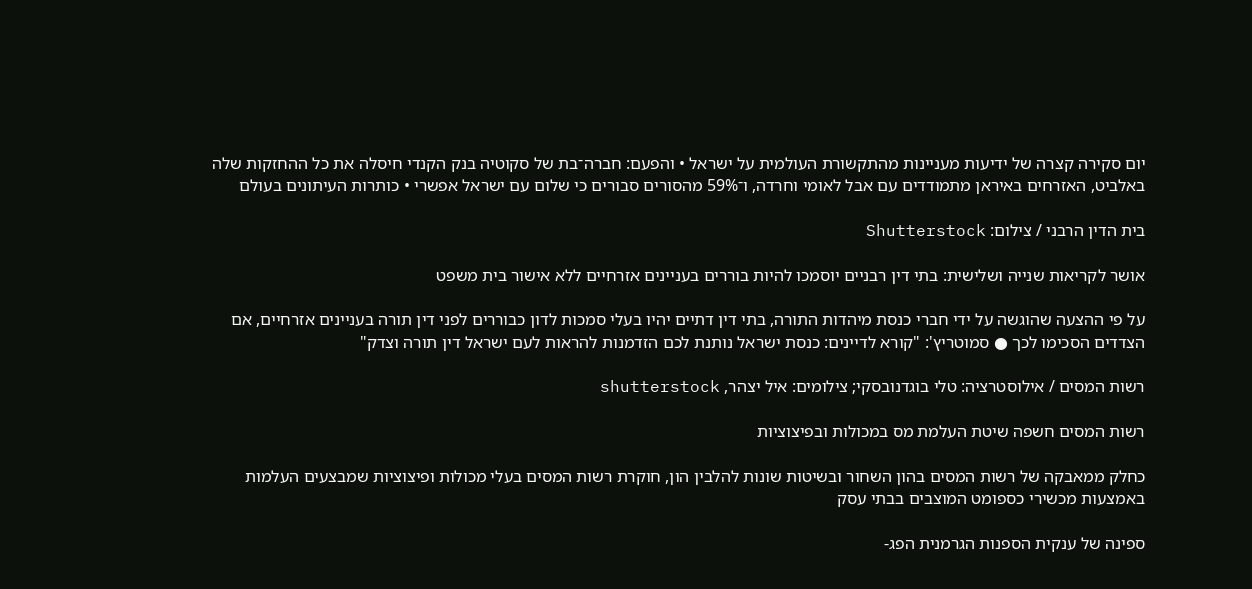יום סקירה קצרה של ידיעות מעניינות מהתקשורת העולמית על ישראל • והפעם: חברה־בת של סקוטיה בנק הקנדי חיסלה את כל ההחזקות שלה באלביט, האזרחים באיראן מתמודדים עם אבל לאומי וחרדה, ו־59% מהסורים סבורים כי שלום עם ישראל אפשרי • כותרות העיתונים בעולם

בית הדין הרבני / צילום: Shutterstock

אושר לקריאות שנייה ושלישית: בתי דין רבניים יוסמכו להיות בוררים בעניינים אזרחיים ללא אישור בית משפט

על פי ההצעה שהוגשה על ידי חברי כנסת מיהדות התורה, בתי דין דתיים יהיו בעלי סמכות לדון כבוררים לפני דין תורה בעניינים אזרחיים, אם הצדדים הסכימו לכך ● סמוטריץ': "קורא לדיינים: כנסת ישראל נותנת לכם הזדמנות להראות לעם ישראל דין תורה וצדק"

רשות המסים / אילוסטרציה: טלי בוגדנובסקי; צילומים: איל יצהר, shutterstock

רשות המסים חשפה שיטת העלמת מס במכולות ובפיצוציות

כחלק ממאבקה של רשות המסים בהון השחור ובשיטות שונות להלבין הון, חוקרת רשות המסים בעלי מכולות ופיצוציות שמבצעים העלמות באמצעות מכשירי כספומט המוצבים בבתי עסק

ספינה של ענקית הספנות הגרמנית הפג-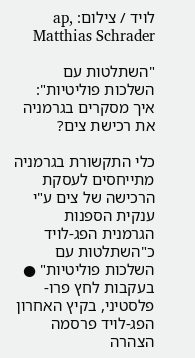לויד / צילום: ap, Matthias Schrader

"השתלטות עם השלכות פוליטיות": איך מסקרים בגרמניה את רכישת צים?

כלי התקשורת בגרמניה מתייחסים לעסקת הרכישה של צים ע"י ענקית הספנות הגרמנית הפג-לויד כ"השתלטות עם השלכות פוליטיות" ● בעקבות לחץ פרו-פלסטיני, בקיץ האחרון הפג-לויד פרסמה הצהרה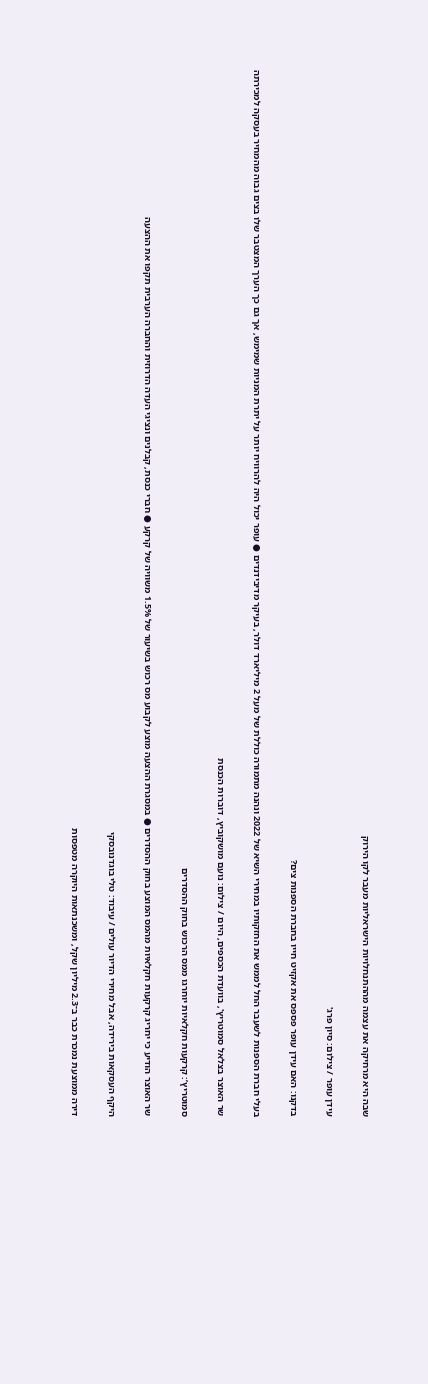שבה היא מרחיקה את עצמה מההתנחלויות הישראליות מעבר לקו הירוק

עידן עופר / צילום: סיון פרג'

בדקנו: האם עידן עופר פספס את אקזיט חייו בחברת הספנות צים?

בעלי חברת הספנות לשעבר החל לממש את החזקותיו במחירי השיא של 2022 ונהנה מתמורה כוללת של מעל 2 מיליארד דולר, בעיקר מדיבידנדים ● עופר יכול היה להרוויח יותר על יתרת המניות שמימש, אך גם כך הערך המצטבר שלו בצים גבוה מהמחיר בעסקה למכירתה

שר האוצר בצלאל סמוטריץ', בוועדת הכספים, היום / צילום: נועם מושקוביץ, דוברות הכנסת

סמוטריץ’: קרקעות חקלאיות יוחרגו ממס הרכוש בחוק ההסדרים

שר האוצר הודיע כי יחריג קרקעות חקלאיות מהמס המוצע בחוק ההסדרים ● במסגרת ההצעה מוצע לקבוע מס רכוש בשיעור של 1.5% משוויה של קרקע ● חברי כנסת, קבלנים ונציגי העדה הדרוזית והחברה הערבית תקפו את ההצעה

היקף העסקאות בירידה, אבל מחירי הדיור עולים / עיבוד: טלי בוגדנובסקי

דירה ממוצעת נמכרת כבר ב־2.3 מיליון שקל, ומשכנתאות היוקרה מטפסות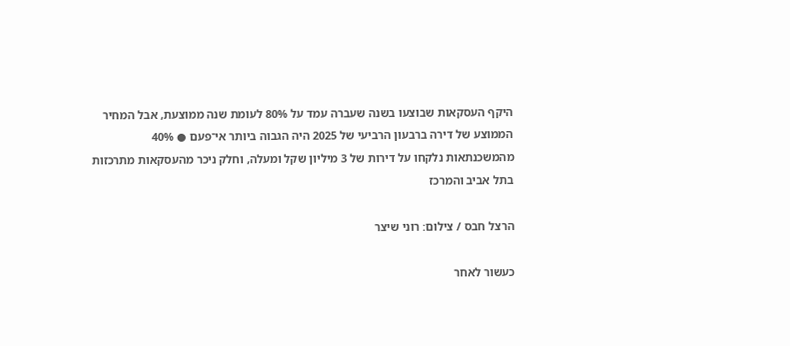היקף העסקאות שבוצעו בשנה שעברה עמד על 80% לעומת שנה ממוצעת, אבל המחיר הממוצע של דירה ברבעון הרביעי של 2025 היה הגבוה ביותר אי־פעם ● 40% מהמשכנתאות נלקחו על דירות של 3 מיליון שקל ומעלה, וחלק ניכר מהעסקאות מתרכזות בתל אביב והמרכז

הרצל חבס / צילום: רוני שיצר

כעשור לאחר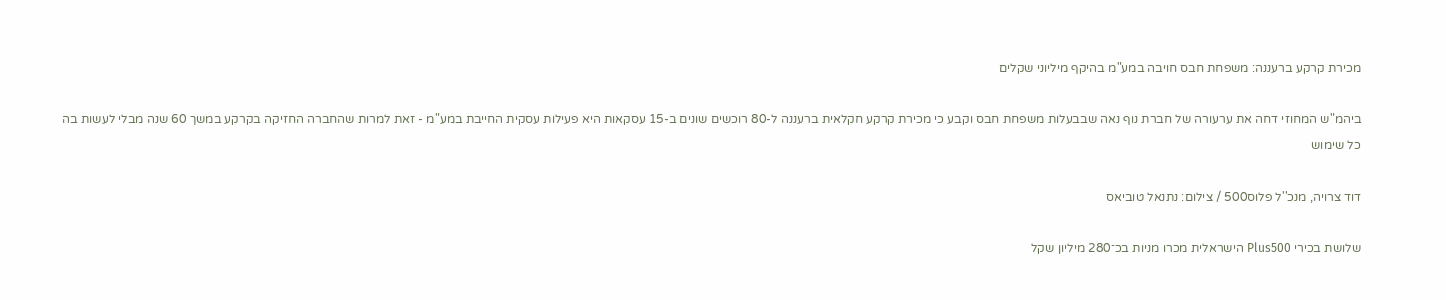מכירת קרקע ברעננה: משפחת חבס חויבה במע"מ בהיקף מיליוני שקלים

ביהמ"ש המחוזי דחה את ערעורה של חברת נוף נאה שבבעלות משפחת חבס וקבע כי מכירת קרקע חקלאית ברעננה ל-80 רוכשים שונים ב-15 עסקאות היא פעילות עסקית החייבת במע"מ - זאת למרות שהחברה החזיקה בקרקע במשך 60 שנה מבלי לעשות בה כל שימוש

דוד צרויה, מנכ''ל פלוס500 / צילום: נתנאל טוביאס

שלושת בכירי Plus500 הישראלית מכרו מניות בכ־280 מיליון שקל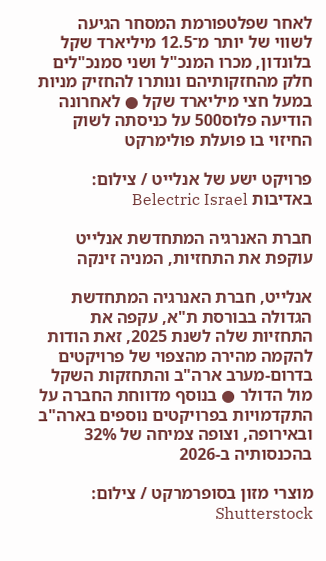לאחר שפלטפורמת המסחר הגיעה לשווי של יותר מ־12.5 מיליארד שקל בלונדון, מכרו המנכ"ל ושני סמנכ"לים חלק מהחזקותיהם ונותרו להחזיק מניות במעל חצי מיליארד שקל ● לאחרונה הודיעה פלוס500 על כניסתה לשוק החיזוי בו פועלת פולימרקט

פרויקט ישע של אנלייט / צילום: באדיבות Belectric Israel

חברת האנרגיה המתחדשת אנלייט עוקפת את התחזיות, המניה זינקה

אנלייט, חברת האנרגיה המתחדשת הגדולה בבורסת ת"א, עקפה את התחזיות שלה לשנת 2025, זאת הודות להקמה מהירה מהצפוי של פרויקטים בדרום-מערב ארה"ב והתחזקות השקל מול הדולר ● בנוסף מדווחת החברה על התקדמויות בפרויקטים נוספים בארה"ב ובאירופה, וצופה צמיחה של 32% בהכנסותיה ב-2026

מוצרי מזון בסופרמרקט / צילום: Shutterstock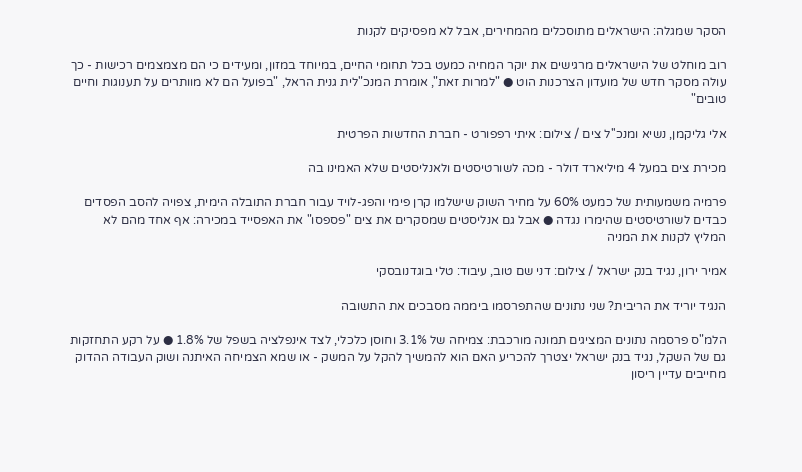הסקר שמגלה: הישראלים מתוסכלים מהמחירים, אבל לא מפסיקים לקנות

רוב מוחלט של הישראלים מרגישים את יוקר המחיה כמעט בכל תחומי החיים, במיוחד במזון, ומעידים כי הם מצמצמים רכישות - כך עולה מסקר חדש של מועדון הצרכנות הוט ● "למרות זאת", אומרת המנכ"לית גנית הראל, "בפועל הם לא מוותרים על תענוגות וחיים טובים"

אלי גליקמן, נשיא ומנכ''ל צים / צילום: איתי רפפורט - חברת החדשות הפרטית

מכירת צים במעל 4 מיליארד דולר - מכה לשורטיסטים ולאנליסטים שלא האמינו בה

פרמיה משמעותית של כמעט 60% על מחיר השוק שישלמו קרן פימי והפג-לויד עבור חברת התובלה הימית, צפויה להסב הפסדים כבדים לשורטיסטים שהימרו נגדה ● אבל גם אנליסטים שמסקרים את צים "פספסו" את האפסייד במכירה: אף אחד מהם לא המליץ לקנות את המניה

אמיר ירון, נגיד בנק ישראל / צילום: דני שם טוב, עיבוד: טלי בוגדנובסקי

הנגיד יוריד את הריבית? שני נתונים שהתפרסמו ביממה מסבכים את התשובה

הלמ"ס פרסמה נתונים המציגים תמונה מורכבת: צמיחה של 3.1% וחוסן כלכלי, לצד אינפלציה בשפל של 1.8% ● על רקע התחזקות גם של השקל, נגיד בנק ישראל יצטרך להכריע האם הוא להמשיך להקל על המשק - או שמא הצמיחה האיתנה ושוק העבודה ההדוק מחייבים עדיין ריסון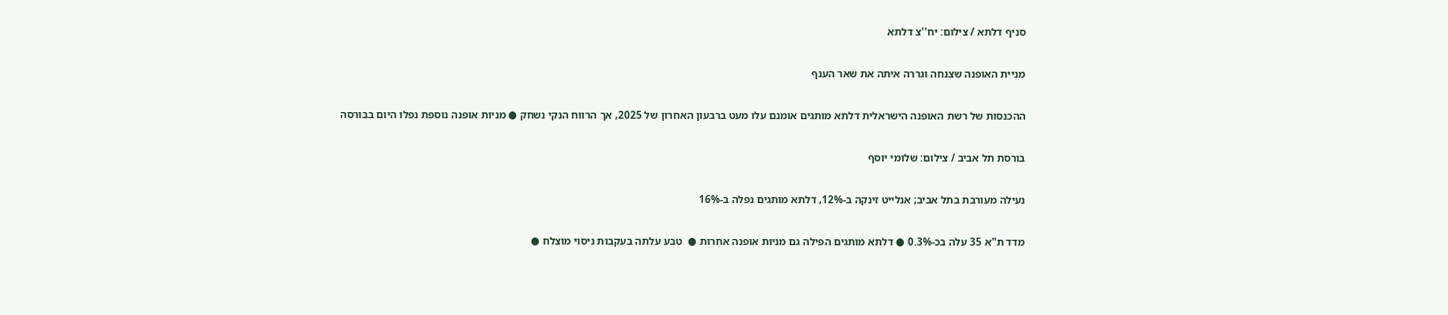סניף דלתא / צילום: יח''צ דלתא

מניית האופנה שצנחה וגררה איתה את שאר הענף

ההכנסות של רשת האופנה הישראלית דלתא מותגים אומנם עלו מעט ברבעון האחרון של 2025, אך הרווח הנקי נשחק ● מניות אופנה נוספת נפלו היום בבורסה

בורסת תל אביב / צילום: שלומי יוסף

נעילה מעורבת בתל אביב; אנלייט זינקה ב-12%, דלתא מותגים נפלה ב-16%

מדד ת"א 35 עלה בכ-0.3% ● דלתא מותגים הפילה גם מניות אופנה אחרות ●  טבע עלתה בעקבות ניסוי מוצלח ●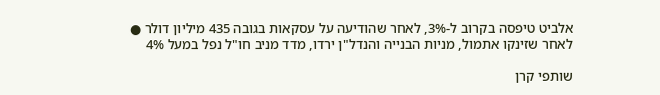אלביט טיפסה בקרוב ל-3%, לאחר שהודיעה על עסקאות בגובה 435 מיליון דולר ● לאחר שזינקו אתמול, מניות הבנייה והנדל"ן ירדו, מדד מניב חו"ל נפל במעל 4%

שותפי קרן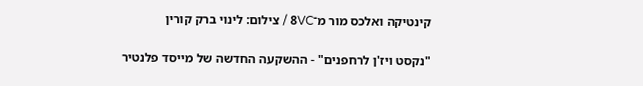קינטיקה ואלכס מור מ־8VC / צילום: לינוי ברק קורין

"נקסט ויז'ן לרחפנים" - ההשקעה החדשה של מייסד פלנטיר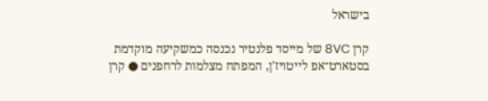בישראל

קרן 8VC של מייסד פלנטיר נכנסה כמשקיעה מוקדמת בסטארט־אפ לייטויז'ן, המפתח מצלמות לרחפנים ● קרן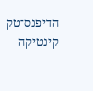הדיפנס־טק קינטיקה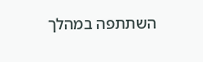השתתפה במהלך